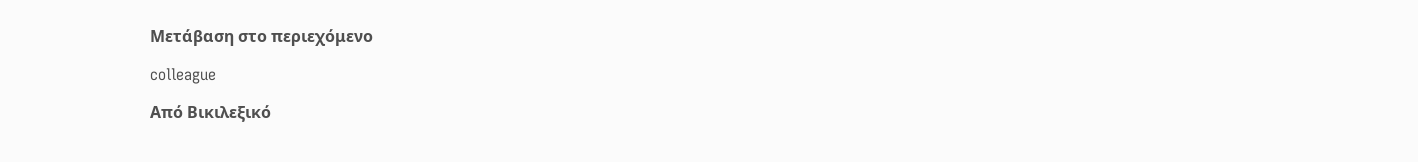Μετάβαση στο περιεχόμενο

colleague

Από Βικιλεξικό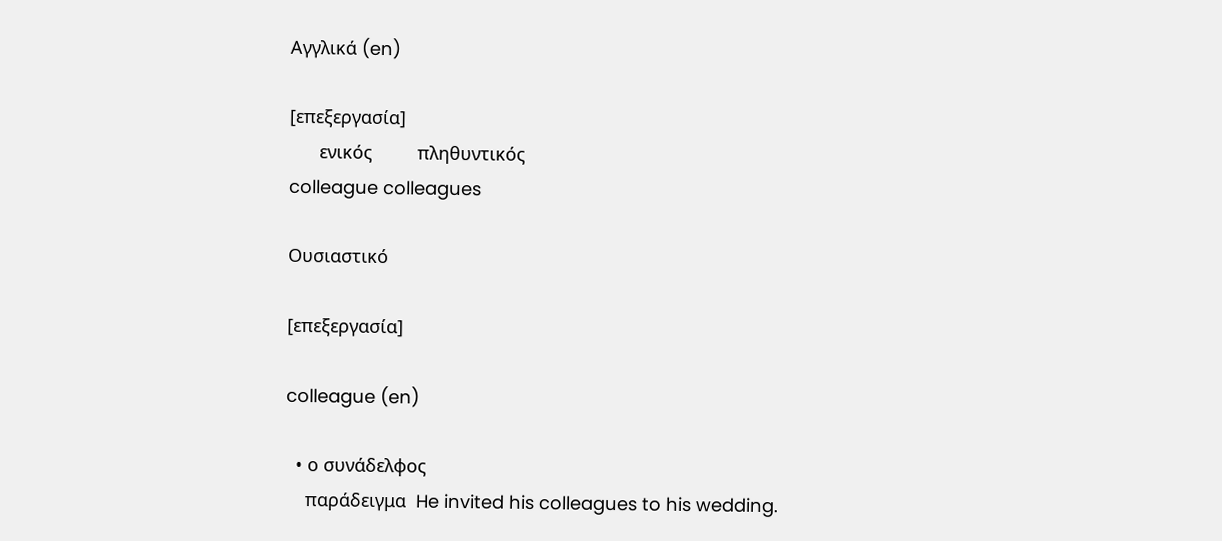Αγγλικά (en)

[επεξεργασία]
      ενικός         πληθυντικός
colleague colleagues

Ουσιαστικό

[επεξεργασία]

colleague (en)

  • ο συνάδελφος
    παράδειγμα  He invited his colleagues to his wedding.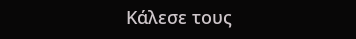Κάλεσε τους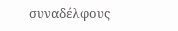συναδέλφους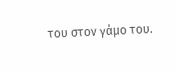του στον γάμο του.